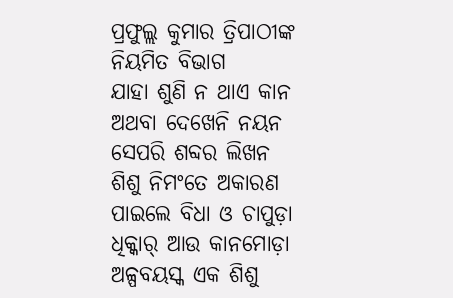ପ୍ରଫୁଲ୍ଲ କୁମାର ତ୍ରିପାଠୀଙ୍କ ନିୟମିତ ବିଭାଗ
ଯାହା ଶୁଣି ନ ଥାଏ କାନ
ଅଥବା ଦେଖେନି ନୟନ
ସେପରି ଶବ୍ଦର ଲିଖନ
ଶିଶୁ ନିମଂତେ ଅକାରଣ
ପାଇଲେ ବିଧା ଓ ଚାପୁଡ଼ା
ଧିକ୍କାର୍ ଆଉ କାନମୋଡ଼ା
ଅଳ୍ପବୟସ୍କ ଏକ ଶିଶୁ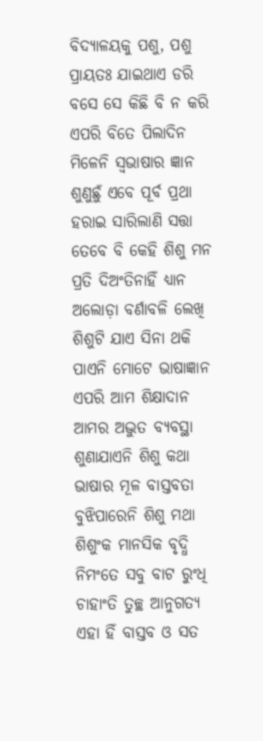ବିଦ୍ୟାଳୟକୁ ପଶୁ, ପଶୁ
ପ୍ରାୟତଃ ଯାଇଥାଏ ଡରି
ବସେ ସେ କିଛି ବି ନ କରି
ଏପରି ବିତେ ପିଲାଦିନ
ମିଳେନି ସ୍ବଭାଷାର ଜ୍ଞାନ
ଶୁଣୁଛୁଁ ଏବେ ପୂର୍ବ ପ୍ରଥା
ହରାଇ ସାରିଲାଣି ସତ୍ତା
ତେବେ ବି କେହି ଶିଶୁ ମନ
ପ୍ରତି ଦିଅଂତିନାହିଁ ଧ୍ୟାନ
ଅଲୋଡ଼ା ବର୍ଣାବଳି ଲେଖି
ଶିଶୁଟି ଯାଏ ସିନା ଥକି
ପାଏନି ମୋଟେ ଭାଷାଜ୍ଞାନ
ଏପରି ଆମ ଶିକ୍ଷାଦାନ
ଆମର ଅଦ୍ଭୁତ ବ୍ୟବସ୍ଥା
ଶୁଣାଯାଏନି ଶିଶୁ କଥା
ଭାଷାର ମୂଳ ବାସ୍ତବତା
ବୁଝିପାରେନି ଶିଶୁ ମଥା
ଶିଶୁଂକ ମାନସିକ ବୃଦ୍ଧି
ନିମଂତେ ସବୁ ବାଟ ରୁଂଧି
ଚାହାଂତି ତୁଚ୍ଛ ଆନୁଗତ୍ୟ
ଏହା ହିଁ ବାସ୍ତବ ଓ ସତ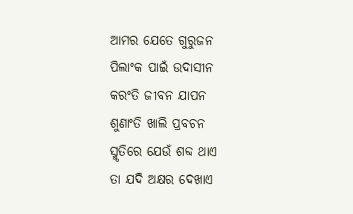ଆମର ଯେତେ ଗୁରୁଜନ
ପିଲାଂକ ପାଇଁ ଉଦାସୀନ
କରଂତି ଜୀବନ ଯାପନ
ଶୁଣାଂତି ଖାଲି ପ୍ରବଚନ
ସ୍ମୃତିରେ ଯେଉଁ ଶବ୍ଦ ଥାଏ
ତା ଯଦି ଅକ୍ଷର ଦେଖାଏ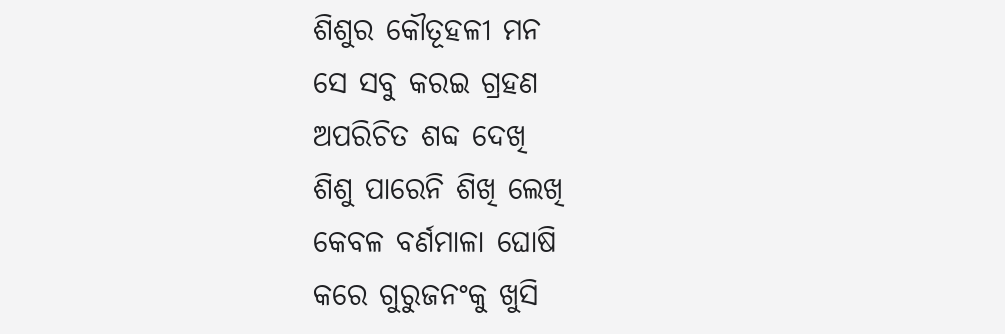ଶିଶୁର କୌତୂହଳୀ ମନ
ସେ ସବୁ କରଇ ଗ୍ରହଣ
ଅପରିଚିତ ଶବ୍ଦ ଦେଖି
ଶିଶୁ ପାରେନି ଶିଖି ଲେଖି
କେବଳ ବର୍ଣମାଳା ଘୋଷି
କରେ ଗୁରୁଜନଂକୁ ଖୁସି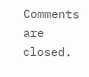Comments are closed.